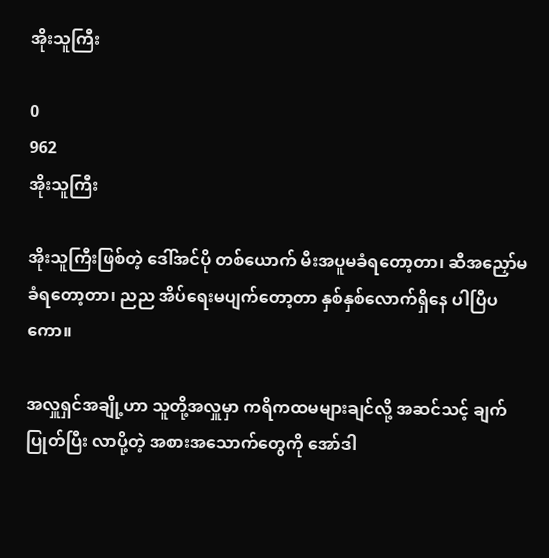အိုးသူကြီး

0
962
အိုးသူကြီး

အိုးသူကြီးဖြစ်တဲ့ ဒေါ်အင်ပို တစ်ယောက် မီးအပူမခံရတော့တာ၊ ဆီအညှော်မခံရတော့တာ၊ ညည အိပ်ရေးမပျက်တော့တာ နှစ်နှစ်လောက်ရှိနေ ပါပြီပကော။

အလှူရှင်အချို့ဟာ သူတို့အလှူမှာ ကရိကထမများချင်လို့ အဆင်သင့် ချက်ပြုတ်ပြီး လာပို့တဲ့ အစားအသောက်တွေကို အော်ဒါ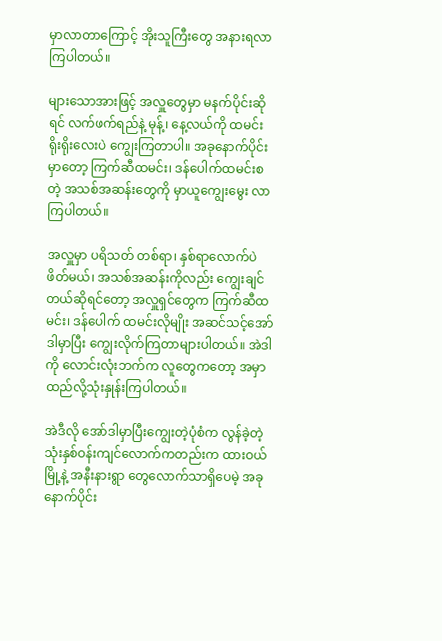မှာလာတာကြောင့် အိုးသူကြီးတွေ အနားရလာကြပါတယ်။

များသောအားဖြင့် အလှူတွေမှာ မနက်ပိုင်းဆိုရင် လက်ဖက်ရည်နဲ့ မုန့်၊ နေ့လယ်ကို ထမင်း ရိုးရိုးလေးပဲ ကျွေးကြတာပါ။ အခုနောက်ပိုင်းမှာတော့ ကြက်ဆီထမင်း၊ ဒန်ပေါက်ထမင်းစတဲ့ အသစ်အဆန်းတွေကို မှာယူကျွေးမွေး လာကြပါတယ်။

အလှူမှာ ပရိသတ် တစ်ရာ၊ နှစ်ရာလောက်ပဲ ဖိတ်မယ်၊ အသစ်အဆန်းကိုလည်း ကျွေးချင်တယ်ဆိုရင်တော့ အလှူရှင်တွေက ကြက်ဆီထမင်း၊ ဒန်ပေါက် ထမင်းလိုမျိုး အဆင်သင့်အော်ဒါမှာပြီး ကျွေးလိုက်ကြတာများပါတယ်။ အဲဒါကို လောင်းလုံးဘက်က လူတွေကတော့ အမှာထည်လို့သုံးနှုန်းကြပါတယ်။

အဲဒီလို အော်ဒါမှာပြီးကျွေးတဲ့ပုံစံက လွန်ခဲ့တဲ့သုံးနှစ်ဝန်းကျင်လောက်ကတည်းက ထားဝယ်မြို့နဲ့ အနီးနားရွာ တွေလောက်သာရှိပေမဲ့ အခုနောက်ပိုင်း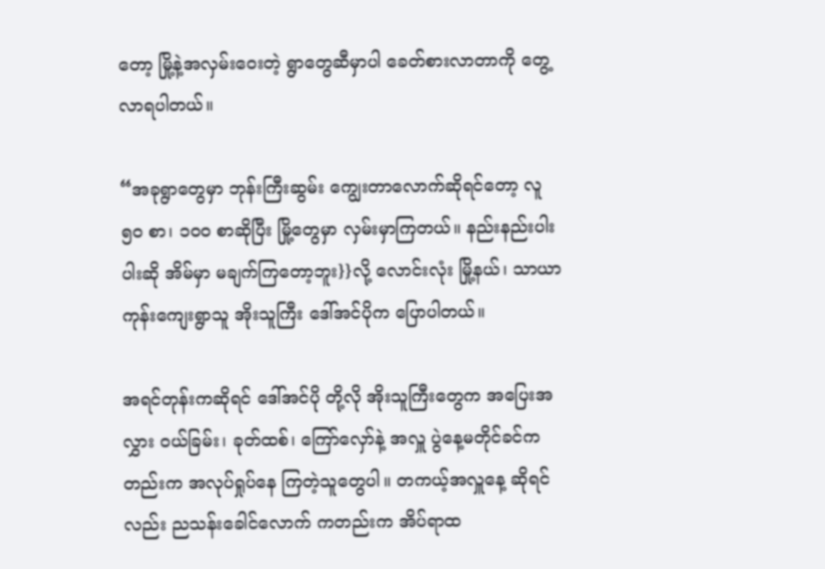တော့ မြို့နဲ့အလှမ်းဝေးတဲ့ ရွာတွေဆီမှာပါ ခေတ်စားလာတာကို တွေ့လာရပါတယ်။

“အခုရွာတွေမှာ ဘုန်းကြီးဆွမ်း ကျွေးတာလောက်ဆိုရင်တော့ လူ ၅၀ စာ၊ ၁၀ဝ စာဆိုပြီး မြို့တွေမှာ လှမ်းမှာကြတယ်။ နည်းနည်းပါးပါးဆို အိမ်မှာ မချက်ကြတော့ဘူး}}လို့ လောင်းလုံး မြို့နယ်၊ သာယာကုန်းကျေးရွာသူ အိုးသူကြီး ဒေါ်အင်ပိုက ပြောပါတယ်။

အရင်တုန်းကဆိုရင် ဒေါ်အင်ပို တို့လို အိုးသူကြီးတွေက အပြေးအလွှား ဝယ်ခြမ်း၊ ခုတ်ထစ်၊ ကြော်လှော်နဲ့ အလှူ ပွဲနေ့မတိုင်ခင်ကတည်းက အလုပ်ရှုပ်နေ ကြတဲ့သူတွေပါ။ တကယ့်အလှူနေ့ ဆိုရင်လည်း ညသန်းခေါင်လောက် ကတည်းက အိပ်ရာထ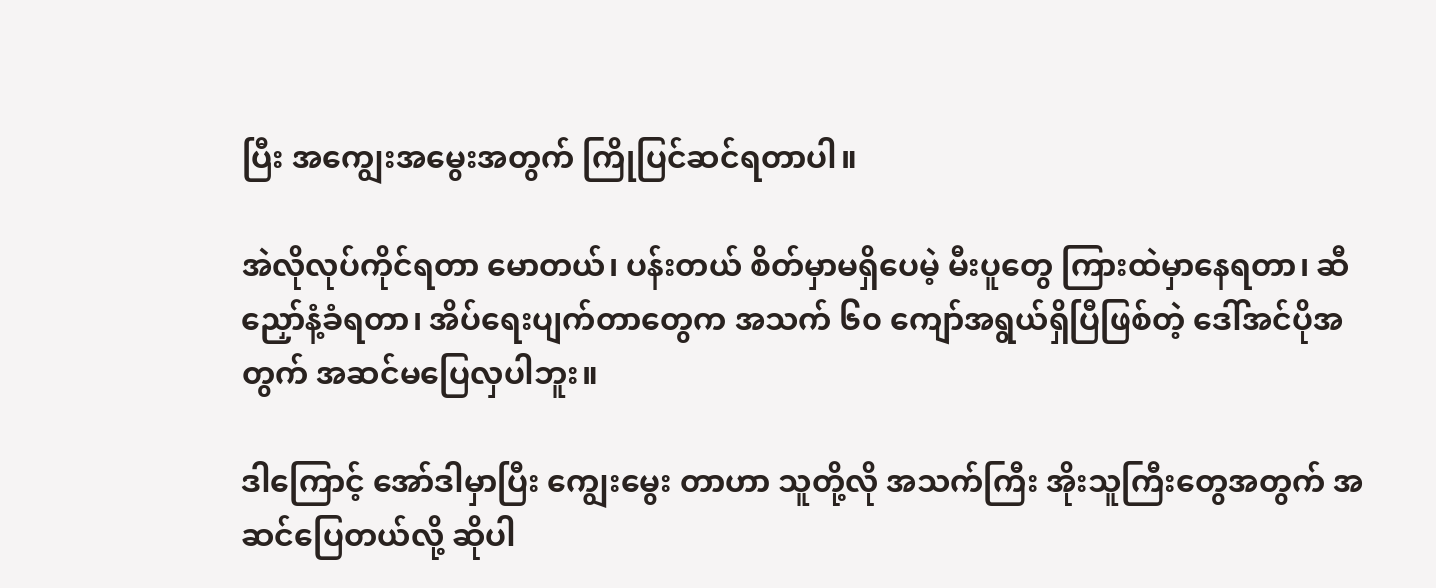ပြီး အကျွေးအမွေးအတွက် ကြိုပြင်ဆင်ရတာပါ။

အဲလိုလုပ်ကိုင်ရတာ မောတယ်၊ ပန်းတယ် စိတ်မှာမရှိပေမဲ့ မီးပူတွေ ကြားထဲမှာနေရတာ၊ ဆီညှော်နံ့ခံရတာ၊ အိပ်ရေးပျက်တာတွေက အသက် ၆၀ ကျော်အရွယ်ရှိပြီဖြစ်တဲ့ ဒေါ်အင်ပိုအတွက် အဆင်မပြေလှပါဘူး။

ဒါကြောင့် အော်ဒါမှာပြီး ကျွေးမွေး တာဟာ သူတို့လို အသက်ကြီး အိုးသူကြီးတွေအတွက် အဆင်ပြေတယ်လို့ ဆိုပါ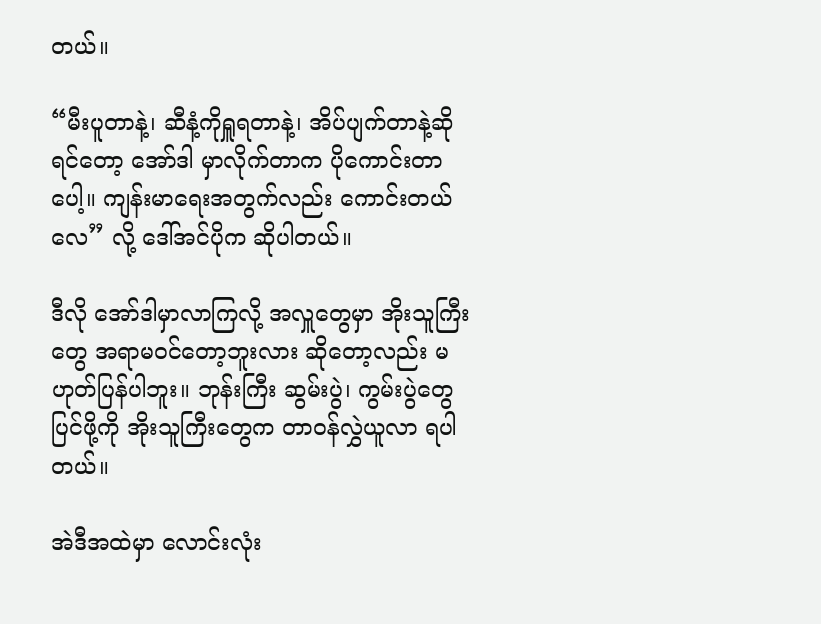တယ်။

“မီးပူတာနဲ့၊ ဆီနံ့ကိုရှူရတာနဲ့၊ အိပ်ပျက်တာနဲ့ဆိုရင်တော့ အော်ဒါ မှာလိုက်တာက ပိုကောင်းတာပေါ့။ ကျန်းမာရေးအတွက်လည်း ကောင်းတယ်လေ” လို့ ဒေါ်အင်ပိုက ဆိုပါတယ်။

ဒီလို အော်ဒါမှာလာကြလို့ အလှူတွေမှာ အိုးသူကြီးတွေ အရာမဝင်တော့ဘူးလား ဆိုတော့လည်း မဟုတ်ပြန်ပါဘူး။ ဘုန်းကြီး ဆွမ်းပွဲ၊ ကွမ်းပွဲတွေပြင်ဖို့ကို အိုးသူကြီးတွေက တာဝန်လွှဲယူလာ ရပါတယ်။

အဲဒီအထဲမှာ လောင်းလုံး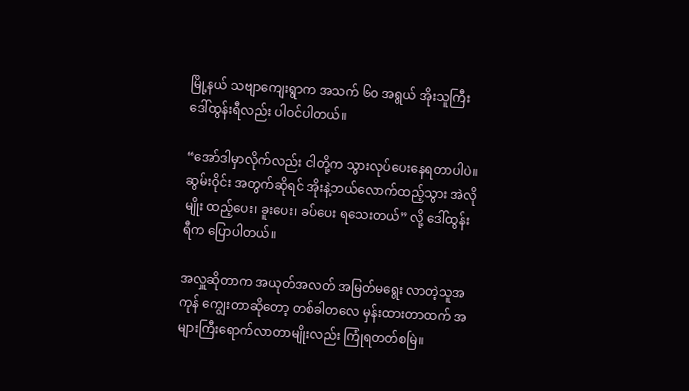မြို့နယ် သဗျာကျေးရွာက အသက် ၆၀ အရွယ် အိုးသူကြီး ဒေါ်ထွန်းရီလည်း ပါဝင်ပါတယ်။

“အော်ဒါမှာလိုက်လည်း ငါတို့က သွားလုပ်ပေးနေရတာပါပဲ။ ဆွမ်းဝိုင်း အတွက်ဆိုရင် အိုးနဲ့ဘယ်လောက်ထည့်သွား အဲလိုမျိုး ထည့်ပေး၊ ခူးပေး၊ ခပ်ပေး ရသေးတယ်” လို့ ဒေါ်ထွန်းရီက ပြောပါတယ်။

အလှူဆိုတာက အယုတ်အလတ် အမြတ်မရွေး လာတဲ့သူအကုန် ကျွေးတာဆိုတော့ တစ်ခါတလေ မှန်းထားတာထက် အများကြီးရောက်လာတာမျိုးလည်း ကြုံရတတ်စမြဲ။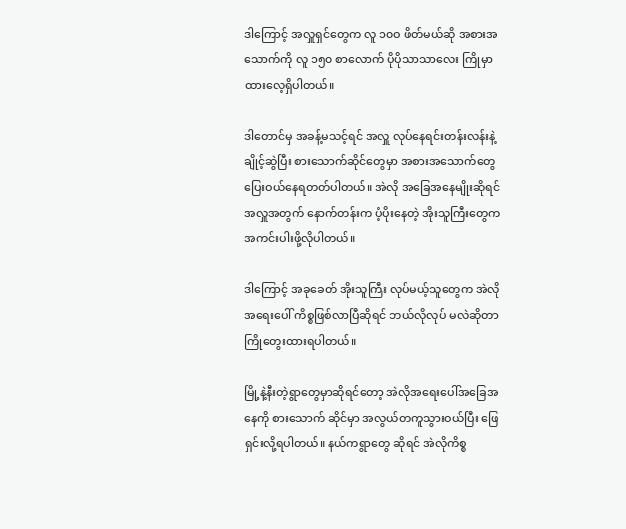ဒါကြောင့် အလှူရှင်တွေက လူ ၁၀ဝ ဖိတ်မယ်ဆို အစားအသောက်ကို လူ ၁၅၀ စာလောက် ပိုပိုသာသာလေး ကြိုမှာထားလေ့ရှိပါတယ်။

ဒါတောင်မှ အခန့်မသင့်ရင် အလှူ လုပ်နေရင်းတန်းလန်းနဲ့ ချိုင့်ဆွဲပြီး စားသောက်ဆိုင်တွေမှာ အစားအသောက်တွေ ပြေးဝယ်နေရတတ်ပါတယ်။ အဲလို အခြေအနေမျိုးဆိုရင် အလှူအတွက် နောက်တန်းက ပံ့ပိုးနေတဲ့ အိုးသူကြီးတွေက အကင်းပါးဖို့လိုပါတယ်။

ဒါကြောင့် အခုခေတ် အိုးသူကြီး လုပ်မယ့်သူတွေက အဲလို အရေးပေါ် ကိစ္စဖြစ်လာပြီဆိုရင် ဘယ်လိုလုပ် မလဲဆိုတာ ကြိုတွေးထားရပါတယ်။

မြို့နဲ့နီးတဲ့ရွာတွေမှာဆိုရင်တော့ အဲလိုအရေးပေါ်အခြေအနေကို စားသောက် ဆိုင်မှာ အလွယ်တကူသွားဝယ်ပြီး ဖြေရှင်းလို့ရပါတယ်။ နယ်ကရွာတွေ ဆိုရင် အဲလိုကိစ္စ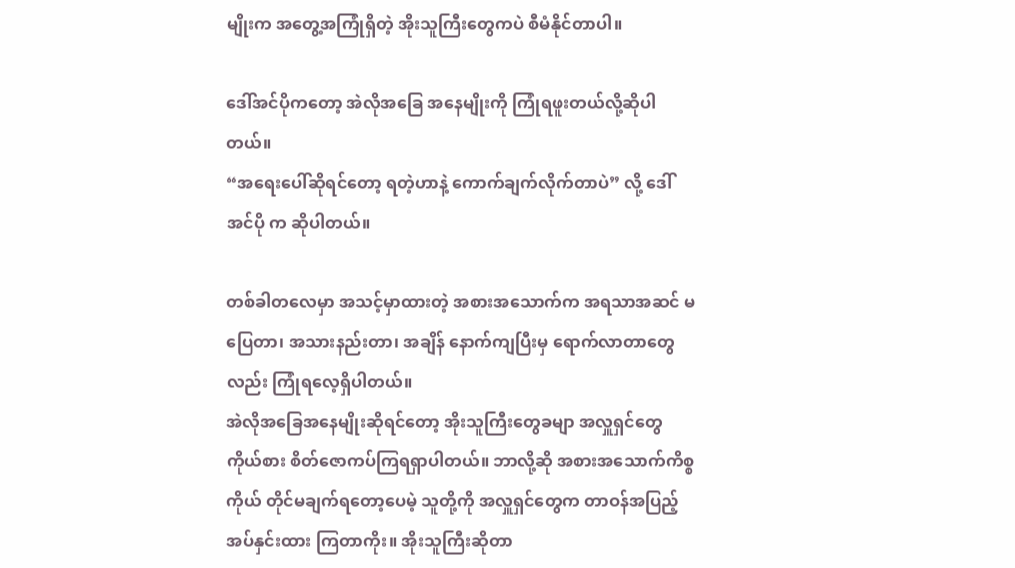မျိုးက အတွေ့အကြုံရှိတဲ့ အိုးသူကြီးတွေကပဲ စီမံနိုင်တာပါ။

ဒေါ်အင်ပိုကတော့ အဲလိုအခြေ အနေမျိုးကို ကြုံရဖူးတယ်လို့ဆိုပါတယ်။
“အရေးပေါ်ဆိုရင်တော့ ရတဲ့ဟာနဲ့ ကောက်ချက်လိုက်တာပဲ” လို့ ဒေါ်အင်ပို က ဆိုပါတယ်။

တစ်ခါတလေမှာ အသင့်မှာထားတဲ့ အစားအသောက်က အရသာအဆင် မပြေတာ၊ အသားနည်းတာ၊ အချိန် နောက်ကျပြီးမှ ရောက်လာတာတွေလည်း ကြုံရလေ့ရှိပါတယ်။
အဲလိုအခြေအနေမျိုးဆိုရင်တော့ အိုးသူကြီးတွေခမျာ အလှူရှင်တွေကိုယ်စား စိတ်ဇောကပ်ကြရရှာပါတယ်။ ဘာလို့ဆို အစားအသောက်ကိစ္စ ကိုယ် တိုင်မချက်ရတော့ပေမဲ့ သူတို့ကို အလှူရှင်တွေက တာဝန်အပြည့်အပ်နှင်းထား ကြတာကိုး။ အိုးသူကြီးဆိုတာ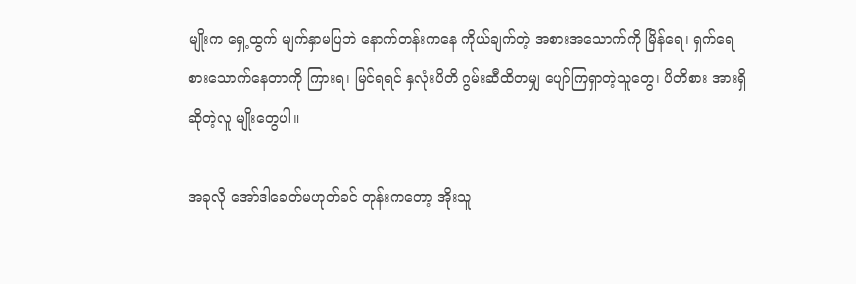မျိုးက ရှေ့ထွက် မျက်နှာမပြဘဲ နောက်တန်းကနေ ကိုယ်ချက်တဲ့ အစားအသောက်ကို မြိန်ရေ၊ ရှက်ရေစားသောက်နေတာကို ကြားရ၊ မြင်ရရင် နှလုံးပိတိ ဂွမ်းဆီထိတမျှ ပျော်ကြရှာတဲ့သူတွေ၊ ပိတိစား အားရှိဆိုတဲ့လူ မျိုးတွေပါ။

အခုလို အော်ဒါခေတ်မဟုတ်ခင် တုန်းကတော့ အိုးသူ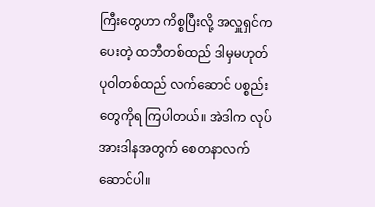ကြီးတွေဟာ ကိစ္စပြီးလို့ အလှူရှင်ကပေးတဲ့ ထဘီတစ်ထည် ဒါမှမဟုတ် ပုဝါတစ်ထည် လက်ဆောင် ပစ္စည်းတွေကိုရ ကြပါတယ်။ အဲဒါက လုပ်အားဒါနအတွက် စေတနာလက်ဆောင်ပါ။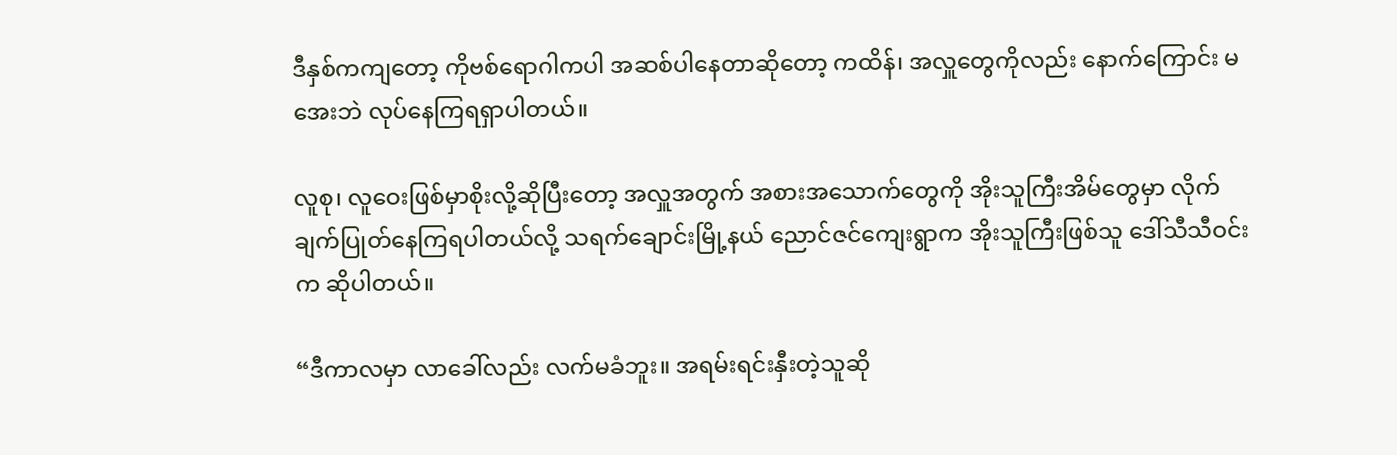ဒီနှစ်ကကျတော့ ကိုဗစ်ရောဂါကပါ အဆစ်ပါနေတာဆိုတော့ ကထိန်၊ အလှူတွေကိုလည်း နောက်ကြောင်း မအေးဘဲ လုပ်နေကြရရှာပါတယ်။

လူစု၊ လူဝေးဖြစ်မှာစိုးလို့ဆိုပြီးတော့ အလှူအတွက် အစားအသောက်တွေကို အိုးသူကြီးအိမ်တွေမှာ လိုက်ချက်ပြုတ်နေကြရပါတယ်လို့ သရက်ချောင်းမြို့နယ် ညောင်ဇင်ကျေးရွာက အိုးသူကြီးဖြစ်သူ ဒေါ်သီသီဝင်းက ဆိုပါတယ်။

“ဒီကာလမှာ လာခေါ်လည်း လက်မခံဘူး။ အရမ်းရင်းနှီးတဲ့သူဆို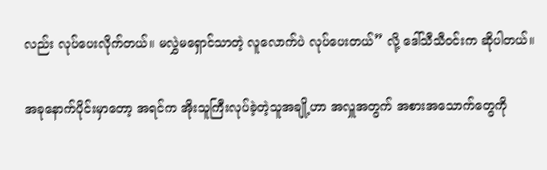လည်း လုပ်ပေးလိုက်တယ်။ မလွှဲမရှောင်သာတဲ့ လူလောက်ပဲ လုပ်ပေးတယ်” လို့ ဒေါ်သီသီဝင်းက ဆိုပါတယ်။

အခုနောက်ပိုင်းမှာတော့ အရင်က အိုးသူကြီးလုပ်ခဲ့တဲ့သူအချို့ဟာ အလှူအတွက် အစားအသောက်တွေကို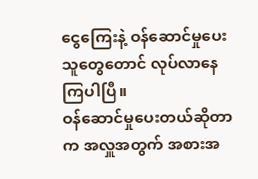ငွေကြေးနဲ့ ဝန်ဆောင်မှုပေးသူတွေတောင် လုပ်လာနေကြပါပြီ။
ဝန်ဆောင်မှုပေးတယ်ဆိုတာက အလှူအတွက် အစားအ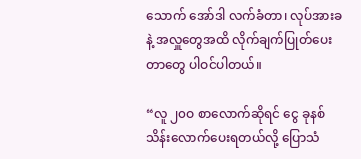သောက် အော်ဒါ လက်ခံတာ၊ လုပ်အားခနဲ့ အလှူတွေအထိ လိုက်ချက်ပြုတ်ပေးတာတွေ ပါဝင်ပါတယ်။

“လူ ၂၀ဝ စာလောက်ဆိုရင် ငွေ ခုနစ်သိန်းလောက်ပေးရတယ်လို့ ပြောသံ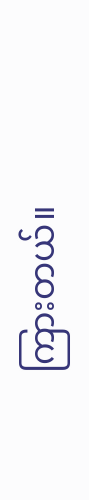ကြားတယ်။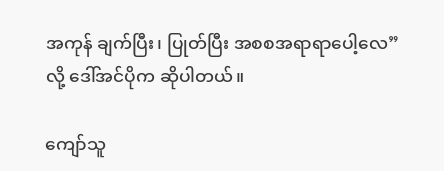အကုန် ချက်ပြီး၊ ပြုတ်ပြီး အစစအရာရာပေါ့လေ” လို့ ဒေါ်အင်ပိုက ဆိုပါတယ်။

ကျော်သူ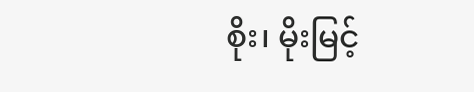စိုး၊ မိုးမြင့်